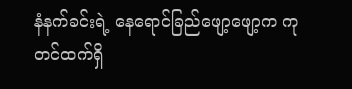နံနက်ခင်းရဲ့ နေရောင်ခြည်ဖျော့ဖျော့က ကုတင်ထက်ရှိ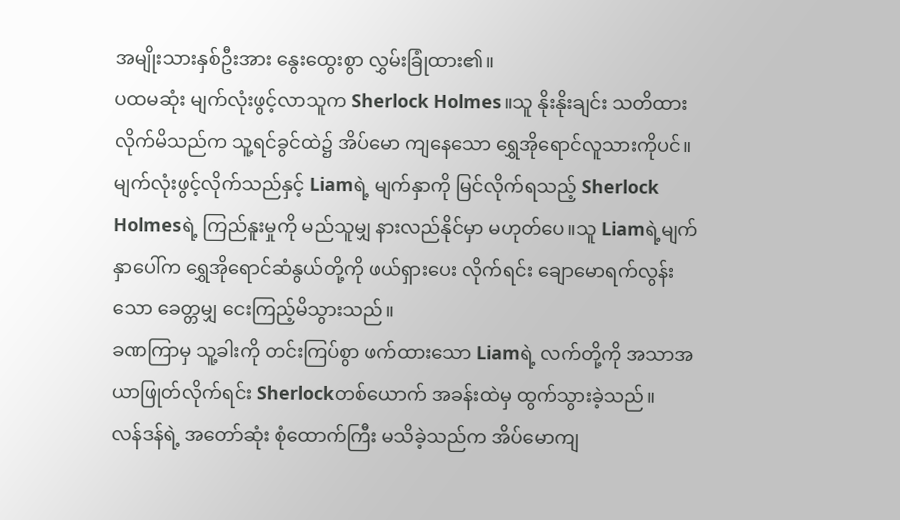အမျိုးသားနှစ်ဦးအား နွေးထွေးစွာ လွှမ်းခြုံထား၏။
ပထမဆုံး မျက်လုံးဖွင့်လာသူက Sherlock Holmes။သူ နိုးနိုးချင်း သတိထားလိုက်မိသည်က သူ့ရင်ခွင်ထဲ၌ အိပ်မော ကျနေသော ရွှေအိုရောင်လူသားကိုပင်။
မျက်လုံးဖွင့်လိုက်သည်နှင့် Liamရဲ့ မျက်နှာကို မြင်လိုက်ရသည့် Sherlock Holmesရဲ့ ကြည်နူးမှုကို မည်သူမျှ နားလည်နိုင်မှာ မဟုတ်ပေ။သူ Liamရဲ့မျက်နှာပေါ်က ရွှေအိုရောင်ဆံနွယ်တို့ကို ဖယ်ရှားပေး လိုက်ရင်း ချောမောရက်လွန်းသော ခေတ္တမျှ ငေးကြည့်မိသွားသည်။
ခဏကြာမှ သူ့ခါးကို တင်းကြပ်စွာ ဖက်ထားသော Liamရဲ့ လက်တို့ကို အသာအယာဖြုတ်လိုက်ရင်း Sherlockတစ်ယောက် အခန်းထဲမှ ထွက်သွားခဲ့သည်။
လန်ဒန်ရဲ့ အတော်ဆုံး စုံထောက်ကြီး မသိခဲ့သည်က အိပ်မောကျ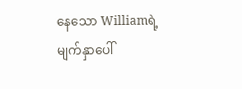နေသော Williamရဲ့ မျက်နှာပေါ်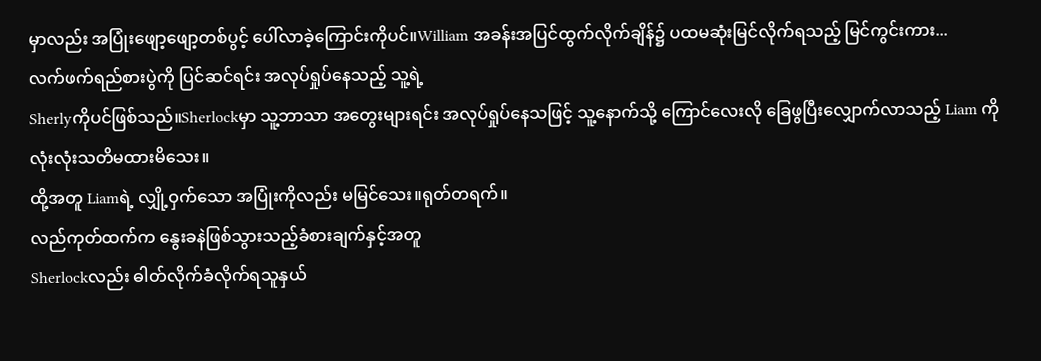မှာလည်း အပြုံးဖျော့ဖျော့တစ်ပွင့် ပေါ်လာခဲ့ကြောင်းကိုပင်။William အခန်းအပြင်ထွက်လိုက်ချိန်၌ ပထမဆုံးမြင်လိုက်ရသည့် မြင်ကွင်းကား...
လက်ဖက်ရည်စားပွဲကို ပြင်ဆင်ရင်း အလုပ်ရှုပ်နေသည့် သူ့ရဲ့
Sherlyကိုပင်ဖြစ်သည်။Sherlockမှာ သူ့ဘာသာ အတွေးများရင်း အလုပ်ရှုပ်နေသဖြင့် သူ့နောက်သို့ ကြောင်လေးလို ခြေဖွပြီးလျှောက်လာသည့် Liam ကို လုံးလုံးသတိမထားမိသေး။
ထို့အတူ Liamရဲ့ လျှို့ဝှက်သော အပြုံးကိုလည်း မမြင်သေး။ရုတ်တရက်။
လည်ကုတ်ထက်က နွေးခနဲဖြစ်သွားသည့်ခံစားချက်နှင့်အတူ
Sherlockလည်း ဓါတ်လိုက်ခံလိုက်ရသူနှယ်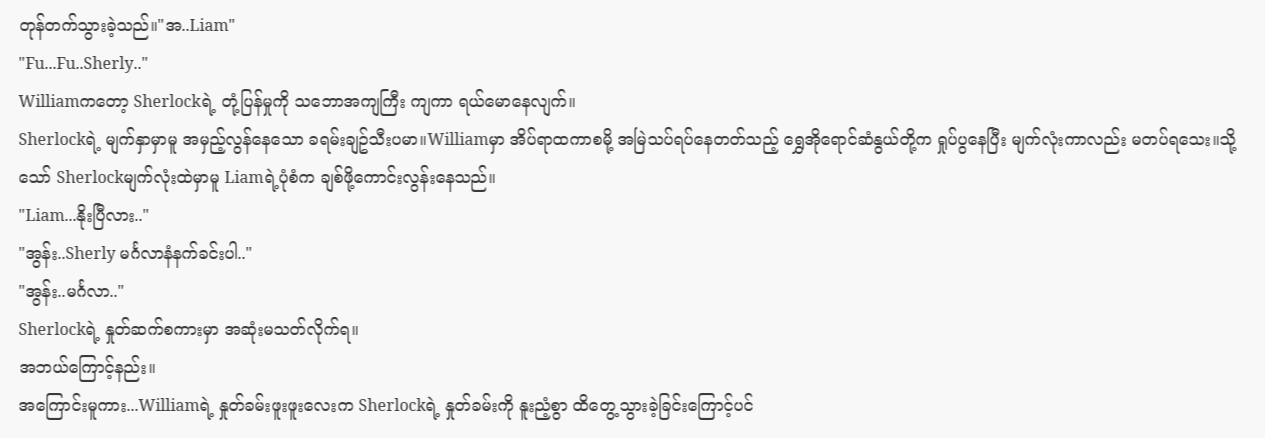တုန်တက်သွားခဲ့သည်။"အ..Liam"
"Fu...Fu..Sherly.."
Williamကတော့ Sherlockရဲ့ တုံ့ပြန်မှုကို သဘောအကျကြီး ကျကာ ရယ်မောနေလျက်။
Sherlockရဲ့ မျက်နှာမှာမူ အမှည့်လွန်နေသော ခရမ်းချဥ်သီးပမာ။Williamမှာ အိပ်ရာထကာစမို့ အမြဲသပ်ရပ်နေတတ်သည့် ရွှေအိုရောင်ဆံနွယ်တို့က ရှုပ်ပွနေပြီး မျက်လုံးကာလည်း မတပ်ရသေး။သို့သော် Sherlockမျက်လုံးထဲမှာမူ Liamရဲ့ပုံစံက ချစ်ဖို့ကောင်းလွန်းနေသည်။
"Liam...နိုးပြီလား.."
"အွန်း..Sherly မင်္ဂလာနံနက်ခင်းပါ.."
"အွန်း..မင်္ဂလာ.."
Sherlockရဲ့ နှုတ်ဆက်စကားမှာ အဆုံးမသတ်လိုက်ရ။
အဘယ်ကြောင့်နည်း။
အကြောင်းမူကား...Williamရဲ့ နှုတ်ခမ်းဖူးဖူးလေးက Sherlockရဲ့ နှုတ်ခမ်းကို နူးညံ့စွာ ထိတွေ့သွားခဲ့ခြင်းကြောင့်ပင်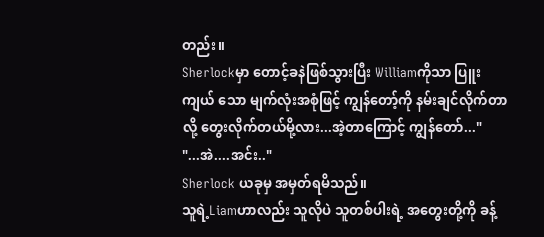တည်း။
Sherlockမှာ တောင့်ခနဲဖြစ်သွားပြီး Williamကိုသာ ပြူးကျယ် သော မျက်လုံးအစုံဖြင့် ကျွန်တော့်ကို နမ်းချင်လိုက်တာလို့ တွေးလိုက်တယ်မို့လား...အဲ့တာကြောင့် ကျွန်တော်..."
"...အဲ....အင်း.."
Sherlock ယခုမှ အမှတ်ရမိသည်။
သူရဲ့Liamဟာလည်း သူလိုပဲ သူတစ်ပါးရဲ့ အတွေးတို့ကို ခန့်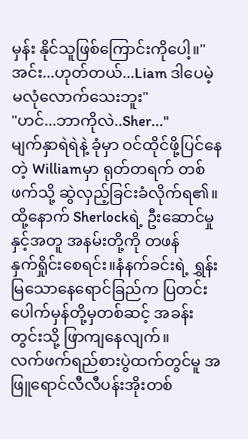မှန်း နိုင်သူဖြစ်ကြောင်းကိုပေါ့။"အင်း...ဟုတ်တယ်...Liam ဒါပေမဲ့ မလုံလောက်သေးဘူး"
"ဟင်...ဘာကိုလဲ..Sher..."
မျက်နှာရဲရဲနဲ့ ခုံမှာ ဝင်ထိုင်ဖို့ပြင်နေတဲ့ Williamမှာ ရုတ်တရက် တစ်ဖက်သို့ ဆွဲလှည့်ခြင်းခံလိုက်ရ၏။
ထို့နောက် Sherlockရဲ့ ဦးဆောင်မှုနှင့်အတူ အနမ်းတို့ကို တဖန်
နှက်ရှိုင်းစေရင်း။နံနက်ခင်းရဲ့ ရွှန်းမြသောနေရောင်ခြည်က ပြတင်းပေါက်မှန်တို့မှတစ်ဆင့် အခန်းတွင်းသို့ ဖြာကျနေလျက်။
လက်ဖက်ရည်စားပွဲထက်တွင်မူ အဖြူရောင်လီလီပန်းအိုးတစ်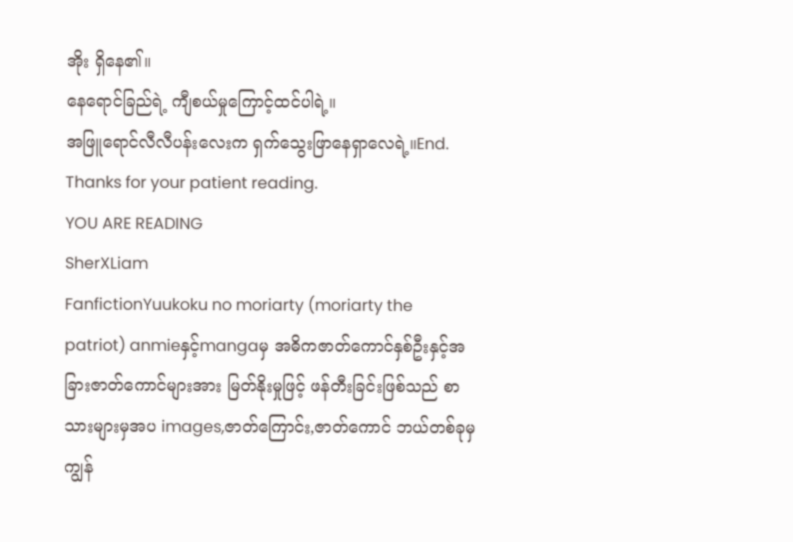အိုး ရှိနေ၏။
နေရောင်ခြည်ရဲ့ ကျီစယ်မှုကြောင့်ထင်ပါရဲ့။
အဖြူရောင်လီလီပန်းလေးက ရှက်သွေးဖြာနေရှာလေရဲ့။End.
Thanks for your patient reading.
YOU ARE READING
SherXLiam
FanfictionYuukoku no moriarty (moriarty the patriot) anmieနှင့်mangaမှ အဓိကဇာတ်ကောင်နှစ်ဦးနှင့်အခြားဇာတ်ကောင်များအား မြတ်နိုးမှုဖြင့် ဖန်တီးခြင်းဖြစ်သည် စာသားများမှအပ images,ဇာတ်ကြောင်း,ဇာတ်ကောင် ဘယ်တစ်ခုမှ ကျွန်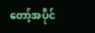တော့်အပိုင်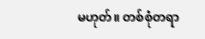မဟုတ်။ တစ်စုံတရာ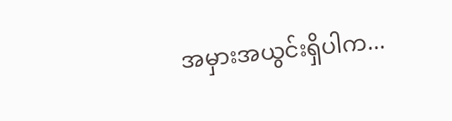အမှားအယွင်းရှိပါက...